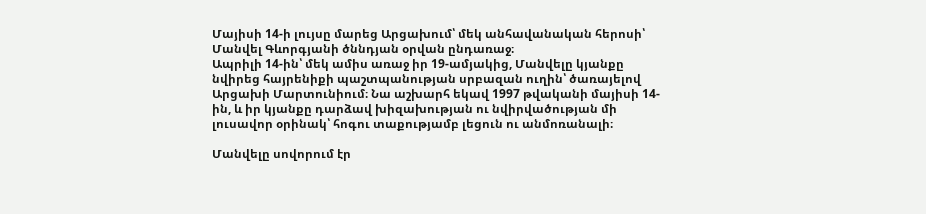Մայիսի 14-ի լույսը մարեց Արցախում՝ մեկ անհավանական հերոսի՝ Մանվել Գևորգյանի ծննդյան օրվան ընդառաջ։
Ապրիլի 14-ին՝ մեկ ամիս առաջ իր 19-ամյակից, Մանվելը կյանքը նվիրեց հայրենիքի պաշտպանության սրբազան ուղին՝ ծառայելով Արցախի Մարտունիում։ Նա աշխարհ եկավ 1997 թվականի մայիսի 14-ին, և իր կյանքը դարձավ խիզախության ու նվիրվածության մի լուսավոր օրինակ՝ հոգու տաքությամբ լեցուն ու անմոռանալի։

Մանվելը սովորում էր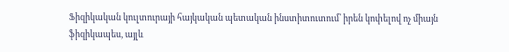Ֆիզիկական կուլտուրայի հայկական պետական ինստիտուտում՝ իրեն կոփելով ոչ միայն ֆիզիկապես, այլև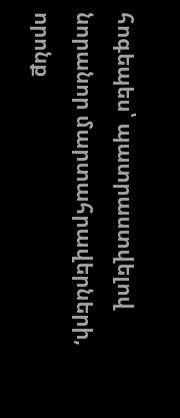հոգեպես՝ պատրաստվելով նորանոր մարտահրավերների, որոնք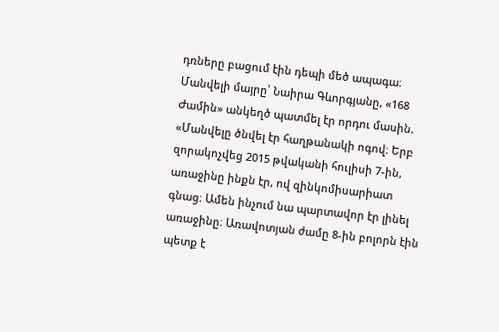դռները բացում էին դեպի մեծ ապագա։
Մանվելի մայրը՝ Նաիրա Գևորգյանը, «168 Ժամին» անկեղծ պատմել էր որդու մասին. «Մանվելը ծնվել էր հաղթանակի ոգով։ Երբ զորակոչվեց 2015 թվականի հուլիսի 7-ին, առաջինը ինքն էր, ով զինկոմիսարիատ գնաց։ Ամեն ինչում նա պարտավոր էր լինել առաջինը։ Առավոտյան ժամը 8-ին բոլորն էին պետք է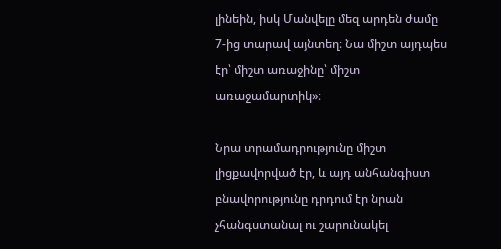լինեին, իսկ Մանվելը մեզ արդեն ժամը 7-ից տարավ այնտեղ։ Նա միշտ այդպես էր՝ միշտ առաջինը՝ միշտ առաջամարտիկ»։

Նրա տրամադրությունը միշտ լիցքավորված էր, և այդ անհանգիստ բնավորությունը դրդում էր նրան չհանգստանալ ու շարունակել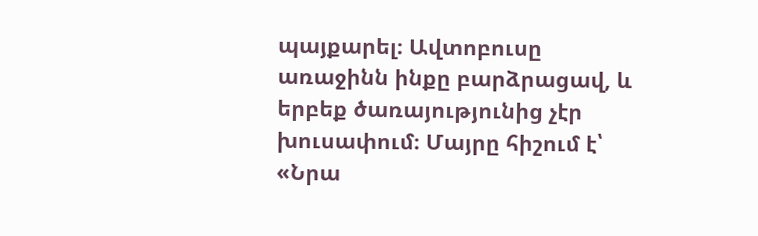պայքարել։ Ավտոբուսը առաջինն ինքը բարձրացավ, և երբեք ծառայությունից չէր խուսափում։ Մայրը հիշում է՝ «Նրա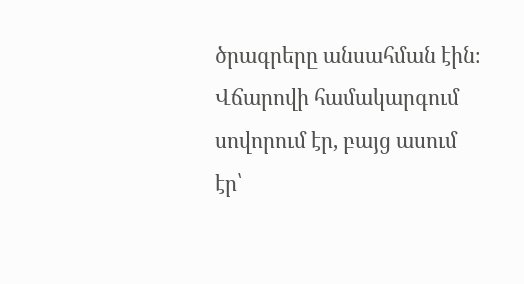ծրագրերը անսահման էին։ Վճարովի համակարգում սովորում էր, բայց ասում էր՝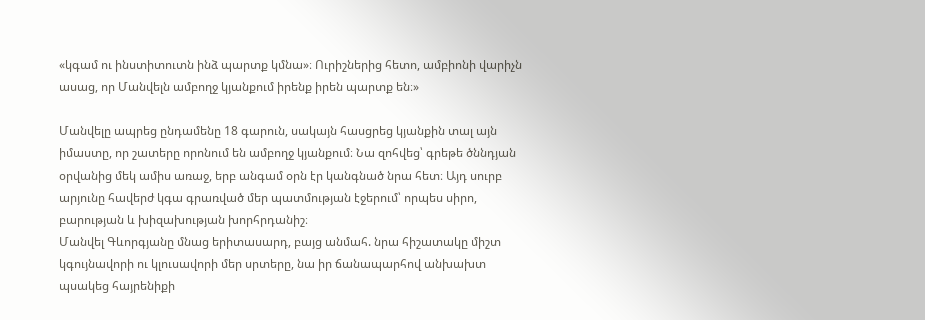«կգամ ու ինստիտուտն ինձ պարտք կմնա»։ Ուրիշներից հետո, ամբիոնի վարիչն ասաց, որ Մանվելն ամբողջ կյանքում իրենք իրեն պարտք են։»

Մանվելը ապրեց ընդամենը 18 գարուն, սակայն հասցրեց կյանքին տալ այն իմաստը, որ շատերը որոնում են ամբողջ կյանքում։ Նա զոհվեց՝ գրեթե ծննդյան օրվանից մեկ ամիս առաջ, երբ անգամ օրն էր կանգնած նրա հետ։ Այդ սուրբ արյունը հավերժ կգա գրառված մեր պատմության էջերում՝ որպես սիրո, բարության և խիզախության խորհրդանիշ։
Մանվել Գևորգյանը մնաց երիտասարդ, բայց անմահ. նրա հիշատակը միշտ կգույնավորի ու կլուսավորի մեր սրտերը, նա իր ճանապարհով անխախտ պսակեց հայրենիքի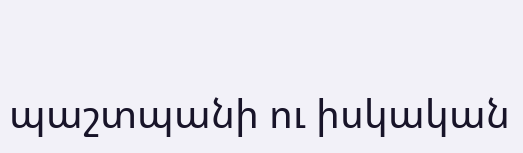պաշտպանի ու իսկական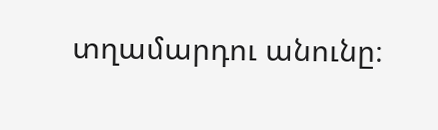տղամարդու անունը։